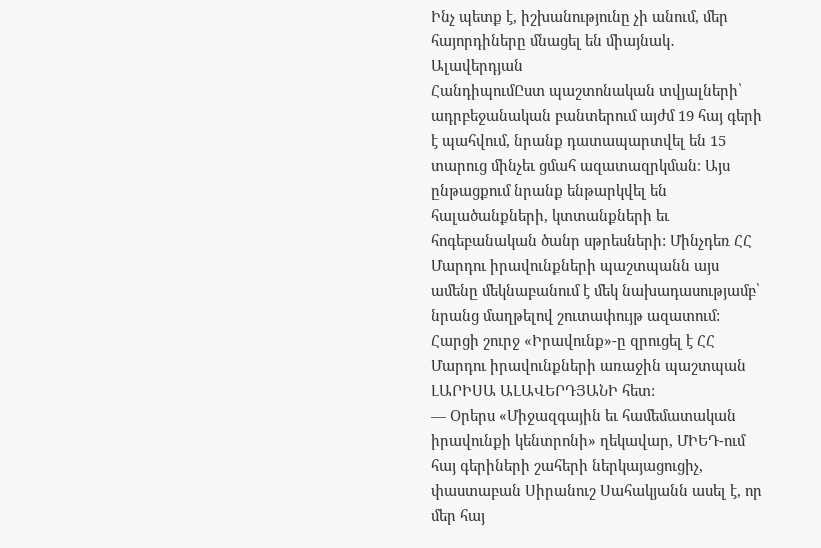Ինչ պետք է, իշխանությունը չի անում, մեր հայորդիները մնացել են միայնակ․ Ալավերդյան
ՀանդիպումԸստ պաշտոնական տվյալների՝ ադրբեջանական բանտերում այժմ 19 հայ գերի է պահվում, նրանք դատապարտվել են 15 տարուց մինչեւ ցմահ ազատազրկման։ Այս ընթացքում նրանք ենթարկվել են հալածանքների, կտտանքների եւ հոգեբանական ծանր սթրեսների: Մինչդեռ ՀՀ Մարդու իրավունքների պաշտպանն այս ամենը մեկնաբանում է մեկ նախադասությամբ՝ նրանց մաղթելով շուտափույթ ազատում: Հարցի շուրջ «Իրավունք»-ը զրուցել է ՀՀ Մարդու իրավունքների առաջին պաշտպան ԼԱՐԻՍԱ ԱԼԱՎԵՐԴՅԱՆԻ հետ:
— Օրերս «Միջազգային եւ համեմատական իրավունքի կենտրոնի» ղեկավար, ՄԻԵԴ-ում հայ գերիների շահերի ներկայացուցիչ, փաստաբան Սիրանուշ Սահակյանն ասել է, որ մեր հայ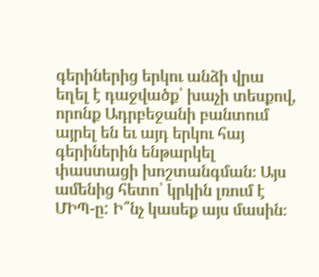գերիներից երկու անձի վրա եղել է դաջվածք՝ խաչի տեսքով, որոնք Ադրբեջանի բանտում այրել են եւ այդ երկու հայ գերիներին ենթարկել փաստացի խոշտանգման։ Այս ամենից հետո՝ կրկին լռում է ՄԻՊ-ը: Ի՞նչ կասեք այս մասին։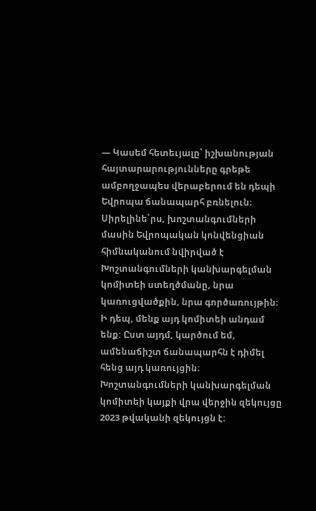— Կասեմ հետեւյալը՝ իշխանության հայտարարությունները գրեթե ամբողջապես վերաբերում են դեպի Եվրոպա ճանապարհ բռնելուն։ Սիրելինե՛րս, խոշտանգումների մասին Եվրոպական կոնվենցիան հիմնականում նվիրված է Խոշտանգումների կանխարգելման կոմիտեի ստեղծմանը, նրա կառուցվածքին, նրա գործառույթին։ Ի դեպ, մենք այդ կոմիտեի անդամ ենք: Ըստ այդմ, կարծում եմ, ամենաճիշտ ճանապարհն է դիմել հենց այդ կառույցին։ Խոշտանգումների կանխարգելման կոմիտեի կայքի վրա վերջին զեկույցը 2023 թվականի զեկույցն է։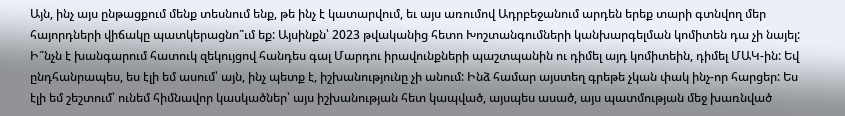Այն, ինչ այս ընթացքում մենք տեսնում ենք, թե ինչ է կատարվում, եւ այս առումով Ադրբեջանում արդեն երեք տարի գտնվող մեր հայորդների վիճակը պատկերացնո՞ւմ եք: Այսինքն՝ 2023 թվականից հետո Խոշտանգումների կանխարգելման կոմիտեն դա չի նայել:
Ի՞նչն է խանգարում հատուկ զեկույցով հանդես գալ Մարդու իրավունքների պաշտպանին ու դիմել այդ կոմիտեին, դիմել ՄԱԿ-ին: Եվ ընդհանրապես, ես էլի եմ ասում՝ այն, ինչ պետք է, իշխանությունը չի անում: Ինձ համար այստեղ գրեթե չկան փակ ինչ-որ հարցեր: Ես էլի եմ շեշտում՝ ունեմ հիմնավոր կասկածներ՝ այս իշխանության հետ կապված, այսպես ասած, այս պատմության մեջ խառնված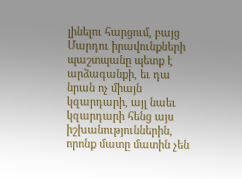լինելու հարցում, բայց Մարդու իրավունքների պաշտպանը պետք է արձագանքի, եւ դա նրան ոչ միայն կզարդարի, այլ նաեւ կզարդարի հենց այս իշխանություններին, որոնք մատը մատին չեն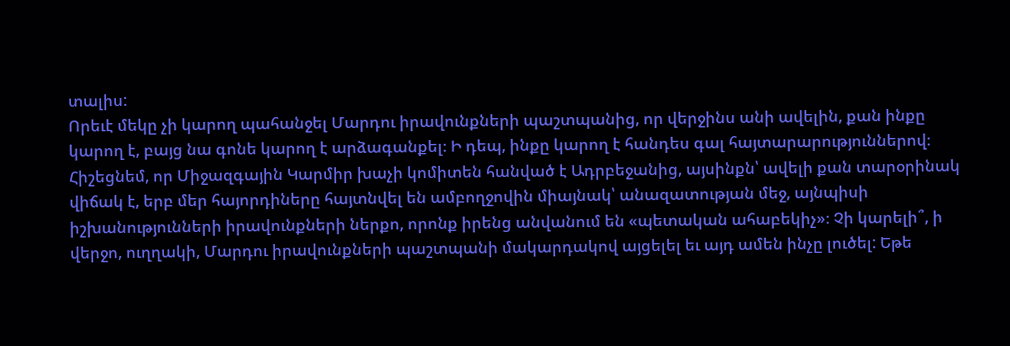տալիս:
Որեւէ մեկը չի կարող պահանջել Մարդու իրավունքների պաշտպանից, որ վերջինս անի ավելին, քան ինքը կարող է, բայց նա գոնե կարող է արձագանքել։ Ի դեպ, ինքը կարող է հանդես գալ հայտարարություններով։ Հիշեցնեմ, որ Միջազգային Կարմիր խաչի կոմիտեն հանված է Ադրբեջանից, այսինքն՝ ավելի քան տարօրինակ վիճակ է, երբ մեր հայորդիները հայտնվել են ամբողջովին միայնակ՝ անազատության մեջ, այնպիսի իշխանությունների իրավունքների ներքո, որոնք իրենց անվանում են «պետական ահաբեկիչ»։ Չի կարելի՞, ի վերջո, ուղղակի, Մարդու իրավունքների պաշտպանի մակարդակով այցելել եւ այդ ամեն ինչը լուծել: Եթե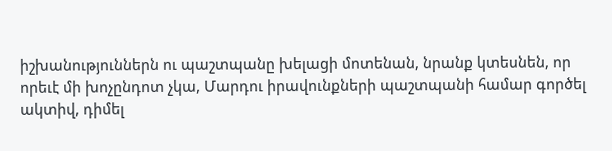իշխանություններն ու պաշտպանը խելացի մոտենան, նրանք կտեսնեն, որ որեւէ մի խոչընդոտ չկա, Մարդու իրավունքների պաշտպանի համար գործել ակտիվ, դիմել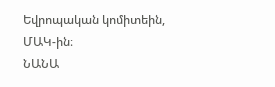Եվրոպական կոմիտեին, ՄԱԿ-ին։
ՆԱՆԱ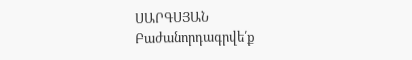ՍԱՐԳՍՅԱՆ
Բաժանորդագրվե՛ք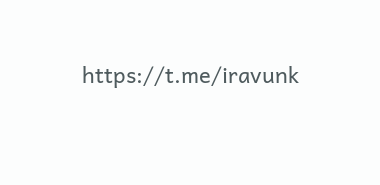https://t.me/iravunk